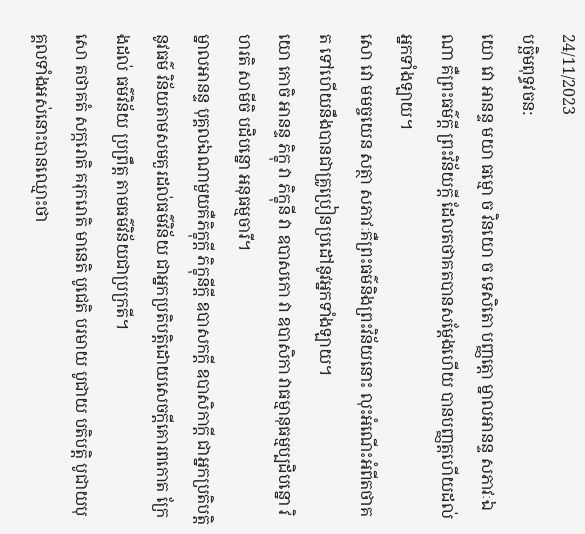24/11/2023
បច្ឆិមពុទ្ធវចន:
យោ វោ អានន្ទ មយា ធម្មោ ច វិនយោ ច ទេសិតោ បញ្ញត្ដោ ម្នាលអានន្ទ សភាវៈឯណា គឺព្រះធម៌ក្ដី ព្រះវិន័យក្ដី ដែលតថាគតបានសម្ដែងហើយ បានបញ្ញត្ដហើយដល់អ្នកទាំងឡាយ។
សោ វោ មមច្ចយេន សត្ថា សភាវៈគឺព្រះធម៌និងព្រះវិន័យនោះ លុះអំណើះអំពីតថាគត ទៅហើយនឹងបានជាគ្រូប្រៀនប្រដៅនូវអ្នកទាំងឡាយ។
យោ កោចិ អានន្ទ ភិក្ខុ វា ភិក្ខុនី វា ឧបាសកោ វា ឧបាសិកា វាធម្មានុធម្មប្បដិបន្នោ វិហរតិ សាមីចិ បដិបន្នោ អនុធម្មចារី។
ម្នាលអានន្ទ បុគ្គលឯណាមួយគឺភិក្ខុក្ដី ភិក្ខុនីក្ដី ឧបាសកក្ដី ឧបាសិកាក្ដី ជាអ្នកប្រតិបត្ដិ នូវធម៌ វិន័យតាមសមគួរដល់ធម៌វិន័យ ជាអ្នកប្រតិបត្ដិដោយសេចក្ដីគោរពកោត ក្រែងដល់ ធម៌វិន័យ ប្រព្រឹត្ដ តាមធម៌វិន័យជាប្រក្រតី។
សោ តថាគតំ សក្ករោតិ គរុករោតិ មានេតិ បូជេតិ បរមាយ បូជាយ បតិបត្ដិ បូជាយបុគ្គលទាំងអស់នោះបានឈ្មោះថា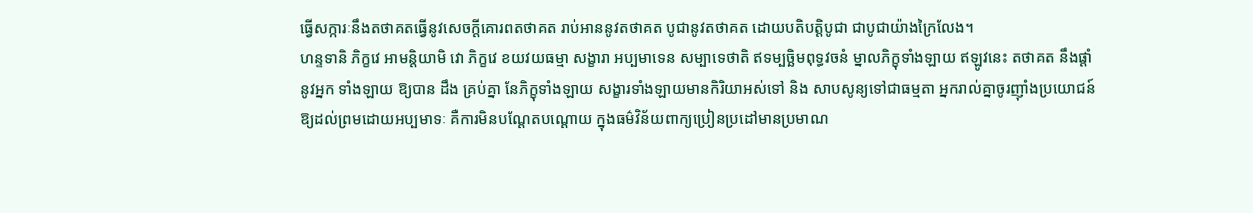ធ្វើសក្ការៈនឹងតថាគតធ្វើនូវសេចក្ដីគោរពតថាគត រាប់អាននូវតថាគត បូជានូវតថាគត ដោយបតិបត្ដិបូជា ជាបូជាយ៉ាងក្រៃលែង។
ហន្ទទានិ ភិក្ខវេ អាមន្ដិយាមិ វោ ភិក្ខវេ ខយវយធម្មា សង្ខារា អប្បមាទេន សម្បាទេថាតិ ឥទម្បច្ឆិមពុទ្ធវចនំ ម្នាលភិក្ខុទាំងឡាយ ឥឡូវនេះ តថាគត នឹងផ្ដាំនូវអ្នក ទាំងឡាយ ឱ្យបាន ដឹង គ្រប់គ្នា នែភិក្ខុទាំងឡាយ សង្ខារទាំងឡាយមានកិរិយាអស់ទៅ និង សាបសូន្យទៅជាធម្មតា អ្នករាល់គ្នាចូរញ៉ាំងប្រយោជន៍ឱ្យដល់ព្រមដោយអប្បមាទៈ គឺការមិនបណ្ដែតបណ្ដោយ ក្នុងធម៌វិន័យពាក្យប្រៀនប្រដៅមានប្រមាណ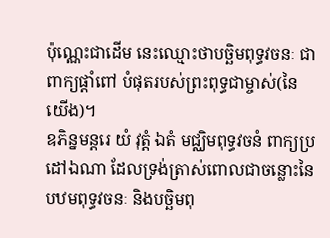ប៉ុណ្ណេះជាដើម នេះឈ្មោះថាបច្ឆិមពុទ្ធវចនៈ ជាពាក្យផ្ដាំពៅ បំផុតរបស់ព្រះពុទ្ធជាម្ចាស់(នៃយើង)។
ឧភិន្នមន្ដរេ យំ វុត្ដំ ឯតំ មជ្ឈិមពុទ្ធវចនំ ពាក្យប្រដៅឯណា ដែលទ្រង់ត្រាស់ពោលជាចន្លោះនៃបឋមពុទ្ធវចនៈ និងបច្ឆិមពុ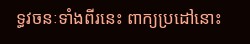ទ្ធវចនៈទាំងពីរនេះ ពាក្យប្រដៅនោះ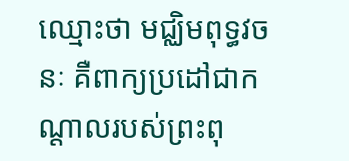ឈ្មោះថា មជ្ឈិមពុទ្ធវចនៈ គឺពាក្យប្រដៅជាកណ្ដាលរបស់ព្រះពុ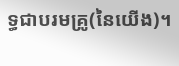ទ្ធជាបរមគ្រូ(នៃយើង)។